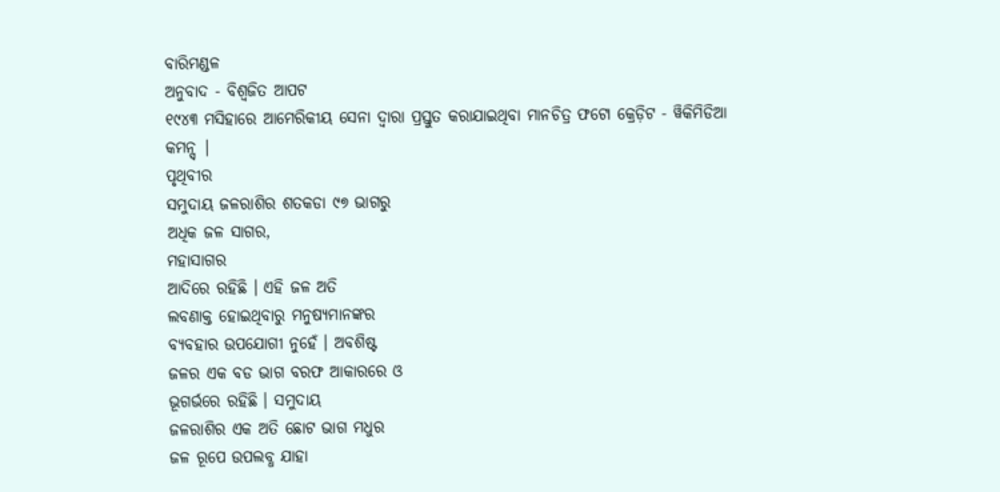ବାରିମଣ୍ଡଳ
ଅନୁବାଦ - ବିଶ୍ୱଜିତ ଆପଟ
୧୯୪୩ ମସିହାରେ ଆମେରିକୀୟ ସେନା ଦ୍ୱାରା ପ୍ରସ୍ତୁତ କରାଯାଇଥିବା ମାନଚିତ୍ର ଫଟୋ କ୍ରେଡ଼ିଟ - ୱିକିମିଡିଆ କମନ୍ସ୍ |
ପୃଥିବୀର
ସମୁଦାୟ ଜଳରାଶିର ଶତକଡା ୯୭ ଭାଗରୁ
ଅଧିକ ଜଳ ସାଗର,
ମହାସାଗର
ଆଦିରେ ରହିଛି । ଏହି ଜଳ ଅତି
ଲବଣାକ୍ତ ହୋଇଥିବାରୁ ମନୁଷ୍ୟମାନଙ୍କର
ବ୍ୟବହାର ଉପଯୋଗୀ ନୁହେଁ । ଅବଶିଷ୍ଟ
ଜଳର ଏକ ବଡ ଭାଗ ବରଫ ଆକାରରେ ଓ
ଭୂଗର୍ଭରେ ରହିଛି । ସମୁଦାୟ
ଜଳରାଶିର ଏକ ଅତି ଛୋଟ ଭାଗ ମଧୁର
ଜଳ ରୂପେ ଉପଲବ୍ଧ ଯାହା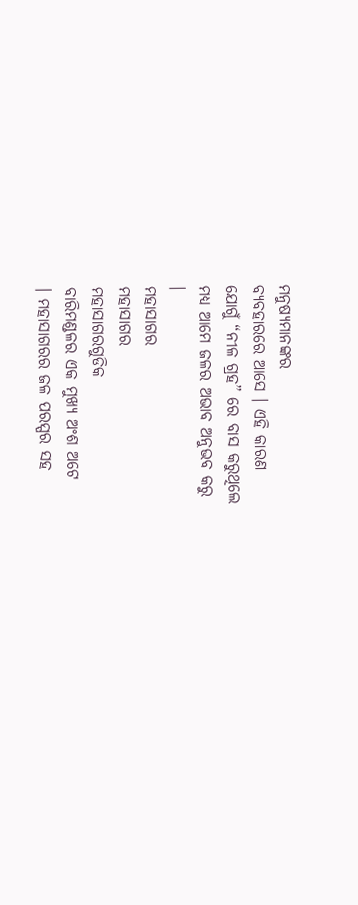ମନୁଷ୍ୟମାନଙ୍କର
ବ୍ୟବହାରରେ ଆସେ । ଏହି କାରଣ
ଯୋଗୁଁ “ନୀଳ ଗ୍ରହ” ରେ ବାସ କରୁଥିଲେ
ମଧ୍ୟ ଆମେ ଜଳର ଅଭାବ ଅନୁଭବ କରୁ
।
ମହାସାଗର
ମହାସାଗର
ମହାସାଗରଗୁଡିକ
ବାରିମଣ୍ଡଳର ଏକ ମୁଖ୍ୟ ଅଂଶ ଅଟେ
। ମହାସାଗରର ଜଳ ପରସ୍ପର ସହ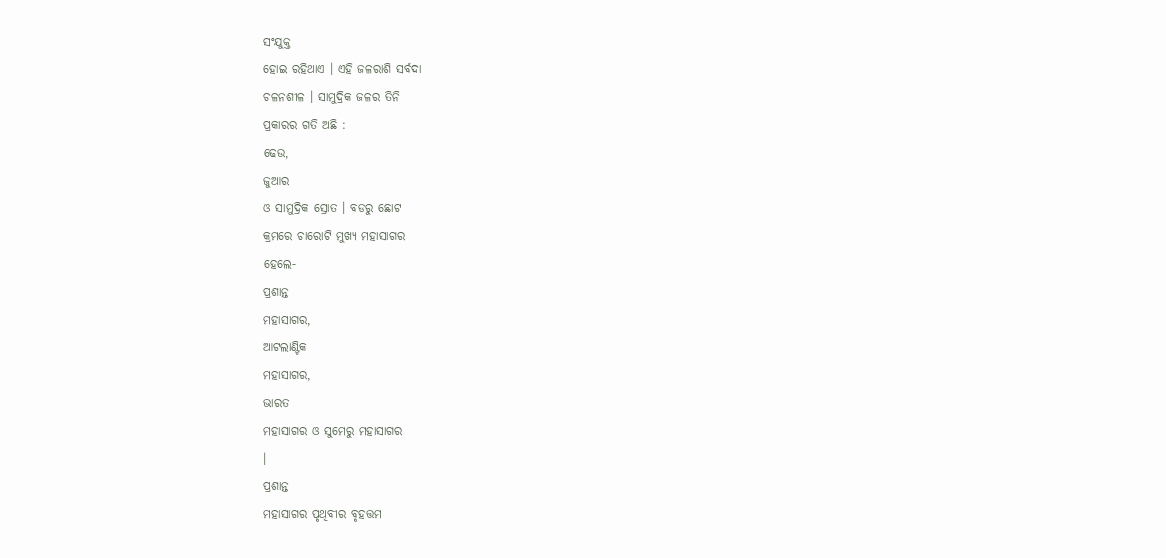ସଂଯୁକ୍ତ
ହୋଇ ରହିଥାଏ । ଏହି ଜଳରାଶି ସର୍ବଦା
ଚଳନଶୀଳ । ସାମୁଦ୍ରିକ ଜଳର ତିନି
ପ୍ରକାରର ଗତି ଅଛି :
ଢେଉ,
ଜୁଆର
ଓ ସାମୁଦ୍ରିକ ସ୍ରୋତ । ବଡରୁ ଛୋଟ
କ୍ରମରେ ଚାରୋଟି ମୁଖ୍ୟ ମହାସାଗର
ହେଲେ-
ପ୍ରଶାନ୍ତ
ମହାସାଗର,
ଆଟଲାଣ୍ଟିକ
ମହାସାଗର,
ଭାରତ
ମହାସାଗର ଓ ସୁମେରୁ ମହାସାଗର
।
ପ୍ରଶାନ୍ତ
ମହାସାଗର ପୃଥିବୀର ବୃହତ୍ତମ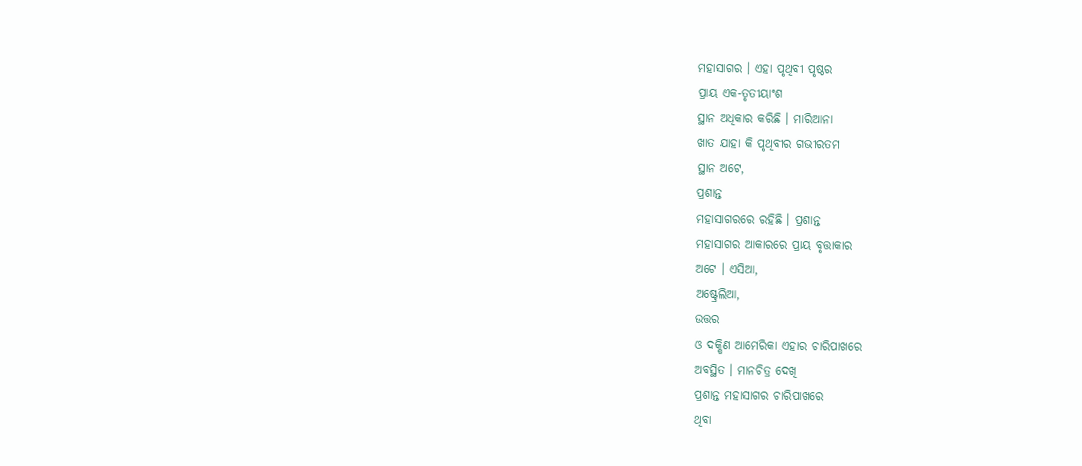ମହାସାଗର । ଏହା ପୃଥିବୀ ପୃଷ୍ଠର
ପ୍ରାୟ ଏକ-ତୃତୀୟାଂଶ
ସ୍ଥାନ ଅଧିକାର କରିଛି । ମାରିଆନା
ଖାତ ଯାହା କି ପୃଥିବୀର ଗଭୀରତମ
ସ୍ଥାନ ଅଟେ,
ପ୍ରଶାନ୍ତ
ମହାସାଗରରେ ରହିଛି । ପ୍ରଶାନ୍ତ
ମହାସାଗର ଆକାରରେ ପ୍ରାୟ ବୃତ୍ତାକାର
ଅଟେ । ଏସିଆ,
ଅଷ୍ଟ୍ରେଲିଆ,
ଉତ୍ତର
ଓ ଦକ୍ଷିଣ ଆମେରିକା ଏହାର ଚାରିପାଖରେ
ଅବସ୍ଥିତ । ମାନଚିତ୍ର ଦେଖି
ପ୍ରଶାନ୍ତ ମହାସାଗର ଚାରିପାଖରେ
ଥିବା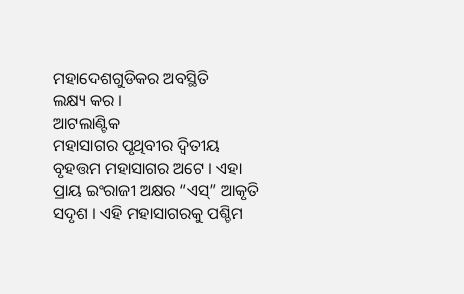ମହାଦେଶଗୁଡିକର ଅବସ୍ଥିତି
ଲକ୍ଷ୍ୟ କର ।
ଆଟଲାଣ୍ଟିକ
ମହାସାଗର ପୃଥିବୀର ଦ୍ୱିତୀୟ
ବୃହତ୍ତମ ମହାସାଗର ଅଟେ । ଏହା
ପ୍ରାୟ ଇଂରାଜୀ ଅକ୍ଷର “ଏସ୍” ଆକୃତି
ସଦୃଶ । ଏହି ମହାସାଗରକୁ ପଶ୍ଚିମ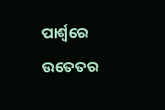ପାର୍ଶ୍ୱରେ ଉତେତର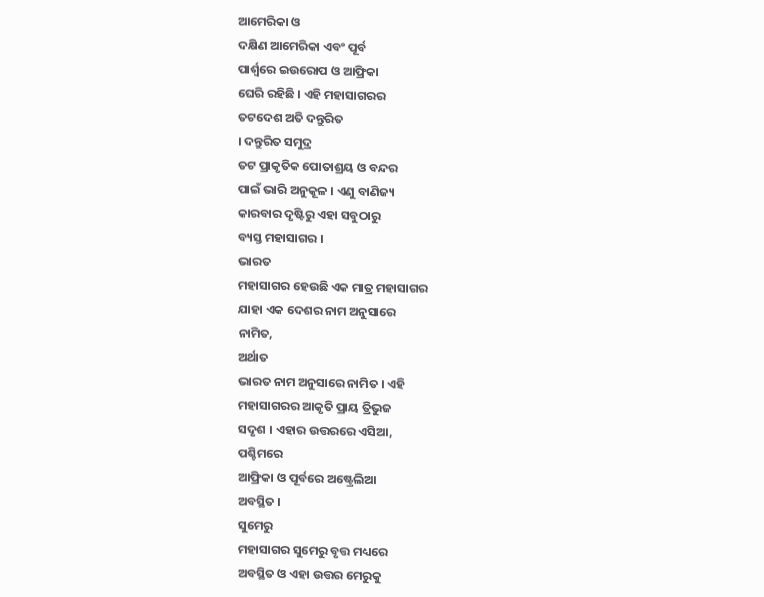ଆମେରିକା ଓ
ଦକ୍ଷିଣ ଆମେରିକା ଏବଂ ପୂର୍ବ
ପାର୍ଶ୍ୱରେ ଇଉରୋପ ଓ ଆଫ୍ରିକା
ଘେରି ରହିଛି । ଏହି ମହାସାଗରର
ତଟଦେଶ ଅତି ଦନ୍ତୁରିତ
। ଦନ୍ତୁରିତ ସମୁଦ୍ର
ତଟ ପ୍ରାକୃତିକ ପୋତାଶ୍ରୟ ଓ ବନ୍ଦର
ପାଇଁ ଭାରି ଅନୁକୂଳ । ଏଣୁ ବାଣିଜ୍ୟ
କାରବାର ଦୃଷ୍ଟିରୁ ଏହା ସବୁଠାରୁ
ବ୍ୟସ୍ତ ମହାସାଗର ।
ଭାରତ
ମହାସାଗର ହେଉଛି ଏକ ମାତ୍ର ମହାସାଗର
ଯାହା ଏକ ଦେଶର ନାମ ଅନୁସାରେ
ନାମିତ,
ଅର୍ଥାତ
ଭାରତ ନାମ ଅନୁସାରେ ନାମିତ । ଏହି
ମହାସାଗରର ଆକୃତି ପ୍ରାୟ ତ୍ରିଭୁଜ
ସଦୃଶ । ଏହାର ଉତ୍ତରରେ ଏସିଆ,
ପଶ୍ଚିମରେ
ଆଫ୍ରିକା ଓ ପୂର୍ବରେ ଅଷ୍ଟ୍ରେଲିଆ
ଅବସ୍ଥିତ ।
ସୁମେରୁ
ମହାସାଗର ସୁମେରୁ ବୃତ୍ତ ମଧ୍ୟରେ
ଅବସ୍ଥିତ ଓ ଏହା ଉତ୍ତର ମେରୁକୁ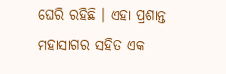ଘେରି ରହିଛି । ଏହା ପ୍ରଶାନ୍ତ
ମହାସାଗର ସହିତ ଏକ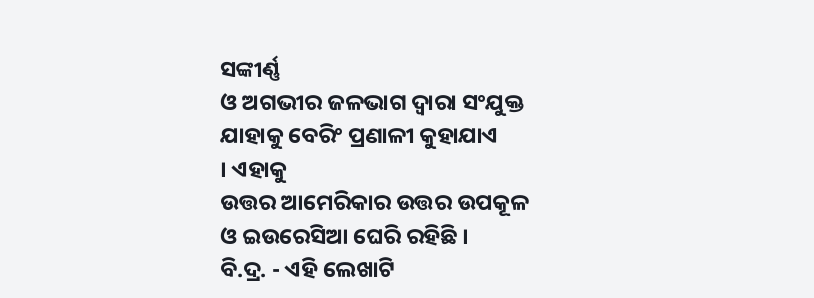ସଙ୍କୀର୍ଣ୍ଣ
ଓ ଅଗଭୀର ଜଳଭାଗ ଦ୍ୱାରା ସଂଯୁକ୍ତ
ଯାହାକୁ ବେରିଂ ପ୍ରଣାଳୀ କୁହାଯାଏ
। ଏହାକୁ
ଉତ୍ତର ଆମେରିକାର ଉତ୍ତର ଉପକୂଳ
ଓ ଇଉରେସିଆ ଘେରି ରହିଛି ।
ବି.ଦ୍ର. - ଏହି ଲେଖାଟି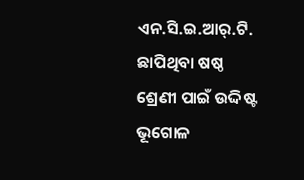ଏନ.ସି.ଇ.ଆର୍.ଟି. ଛାପିଥିବା ଷଷ୍ଠ ଶ୍ରେଣୀ ପାଇଁ ଉଦ୍ଦିଷ୍ଟ ଭୂଗୋଳ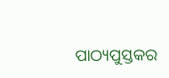ପାଠ୍ୟପୁସ୍ତକର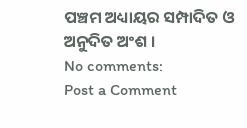ପଞ୍ଚମ ଅଧ୍ୟାୟର ସମ୍ପାଦିତ ଓ ଅନୁଦିତ ଅଂଶ ।
No comments:
Post a Comment